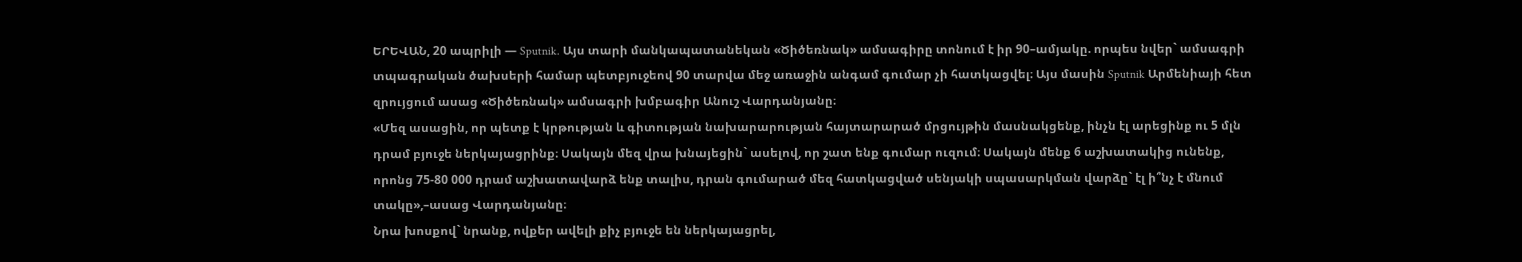ԵՐԵՎԱՆ, 20 ապրիլի — Sputnik. Այս տարի մանկապատանեկան «Ծիծեռնակ» ամսագիրը տոնում է իր 90–ամյակը. որպես նվեր` ամսագրի տպագրական ծախսերի համար պետբյուջեով 90 տարվա մեջ առաջին անգամ գումար չի հատկացվել։ Այս մասին Sputnik Արմենիայի հետ զրույցում ասաց «Ծիծեռնակ» ամսագրի խմբագիր Անուշ Վարդանյանը։
«Մեզ ասացին, որ պետք է կրթության և գիտության նախարարության հայտարարած մրցույթին մասնակցենք, ինչն էլ արեցինք ու 5 մլն դրամ բյուջե ներկայացրինք։ Սակայն մեզ վրա խնայեցին` ասելով, որ շատ ենք գումար ուզում։ Սակայն մենք 6 աշխատակից ունենք, որոնց 75-80 000 դրամ աշխատավարձ ենք տալիս, դրան գումարած մեզ հատկացված սենյակի սպասարկման վարձը` էլ ի՞նչ է մնում տակը»,–ասաց Վարդանյանը։
Նրա խոսքով` նրանք, ովքեր ավելի քիչ բյուջե են ներկայացրել,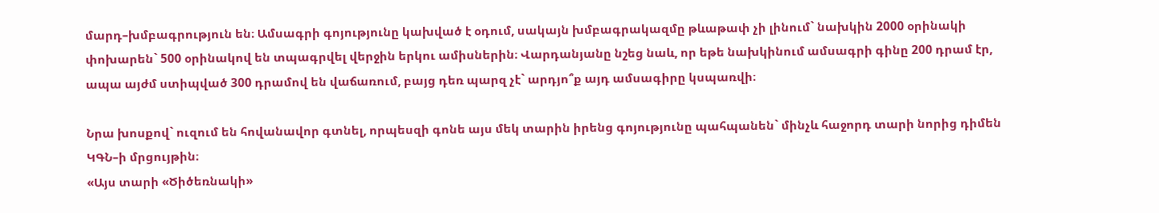մարդ–խմբագրություն են։ Ամսագրի գոյությունը կախված է օդում, սակայն խմբագրակազմը թևաթափ չի լինում` նախկին 2000 օրինակի փոխարեն` 500 օրինակով են տպագրվել վերջին երկու ամիսներին։ Վարդանյանը նշեց նաև, որ եթե նախկինում ամսագրի գինը 200 դրամ էր, ապա այժմ ստիպված 300 դրամով են վաճառում, բայց դեռ պարզ չէ` արդյո՞ք այդ ամսագիրը կսպառվի։

Նրա խոսքով` ուզում են հովանավոր գտնել, որպեսզի գոնե այս մեկ տարին իրենց գոյությունը պահպանեն` մինչև հաջորդ տարի նորից դիմեն ԿԳՆ–ի մրցույթին։
«Այս տարի «Ծիծեռնակի»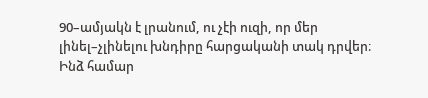90–ամյակն է լրանում, ու չէի ուզի, որ մեր լինել–չլինելու խնդիրը հարցականի տակ դրվեր։ Ինձ համար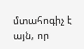մտահոգիչ է այն, որ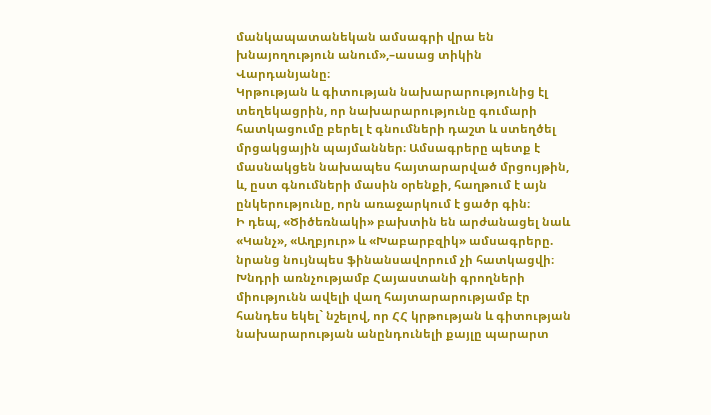մանկապատանեկան ամսագրի վրա են խնայողություն անում»,–ասաց տիկին Վարդանյանը։
Կրթության և գիտության նախարարությունից էլ տեղեկացրին, որ նախարարությունը գումարի հատկացումը բերել է գնումների դաշտ և ստեղծել մրցակցային պայմաններ։ Ամսագրերը պետք է մասնակցեն նախապես հայտարարված մրցույթին, և, ըստ գնումների մասին օրենքի, հաղթում է այն ընկերությունը, որն առաջարկում է ցածր գին։
Ի դեպ, «Ծիծեռնակի» բախտին են արժանացել նաև «Կանչ», «Աղբյուր» և «Խաբարբզիկ» ամսագրերը. նրանց նույնպես ֆինանսավորում չի հատկացվի։
Խնդրի առնչությամբ Հայաստանի գրողների միությունն ավելի վաղ հայտարարությամբ էր հանդես եկել` նշելով, որ ՀՀ կրթության և գիտության նախարարության անընդունելի քայլը պարարտ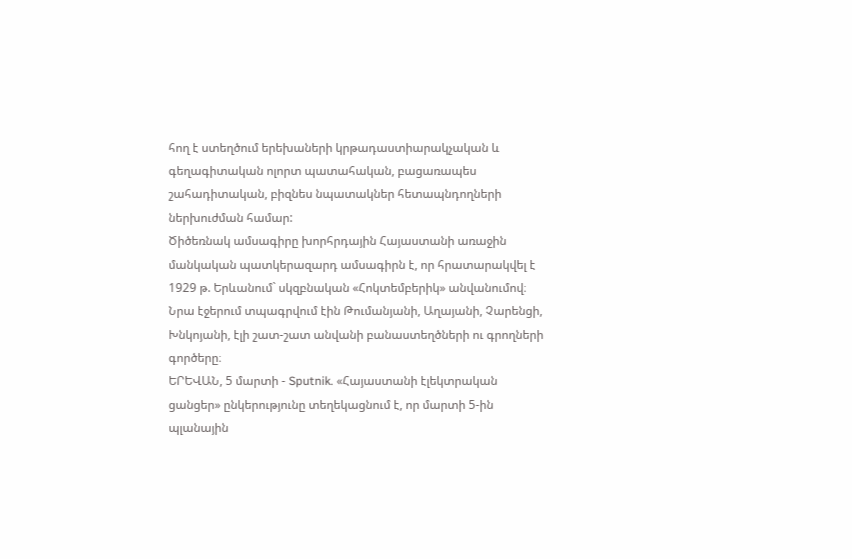հող է ստեղծում երեխաների կրթադաստիարակչական և գեղագիտական ոլորտ պատահական, բացառապես շահադիտական, բիզնես նպատակներ հետապնդողների ներխուժման համար:
Ծիծեռնակ ամսագիրը խորհրդային Հայաստանի առաջին մանկական պատկերազարդ ամսագիրն է, որ հրատարակվել է 1929 թ. Երևանում` սկզբնական «Հոկտեմբերիկ» անվանումով։ Նրա էջերում տպագրվում էին Թումանյանի, Աղայանի, Չարենցի, Խնկոյանի, էլի շատ-շատ անվանի բանաստեղծների ու գրողների գործերը։
ԵՐԵՎԱՆ, 5 մարտի - Sputnik. «Հայաստանի էլեկտրական ցանցեր» ընկերությունը տեղեկացնում է, որ մարտի 5-ին պլանային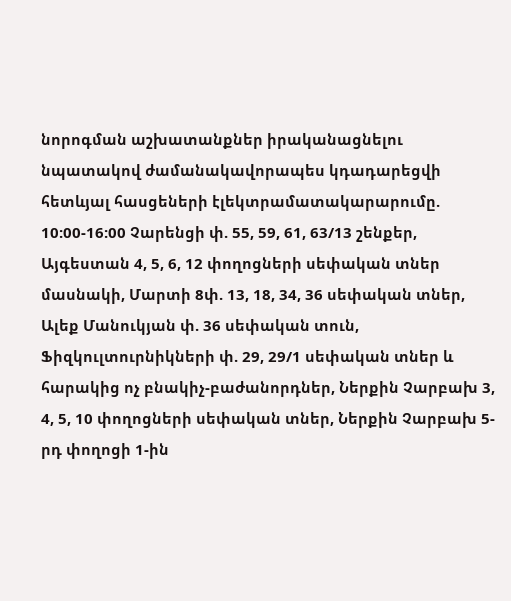նորոգման աշխատանքներ իրականացնելու նպատակով ժամանակավորապես կդադարեցվի հետևյալ հասցեների էլեկտրամատակարարումը.
10:00-16:00 Չարենցի փ. 55, 59, 61, 63/13 շենքեր, Այգեստան 4, 5, 6, 12 փողոցների սեփական տներ մասնակի, Մարտի 8փ. 13, 18, 34, 36 սեփական տներ, Ալեք Մանուկյան փ. 36 սեփական տուն, Ֆիզկուլտուրնիկների փ. 29, 29/1 սեփական տներ և հարակից ոչ բնակիչ-բաժանորդներ, Ներքին Չարբախ 3, 4, 5, 10 փողոցների սեփական տներ, Ներքին Չարբախ 5-րդ փողոցի 1-ին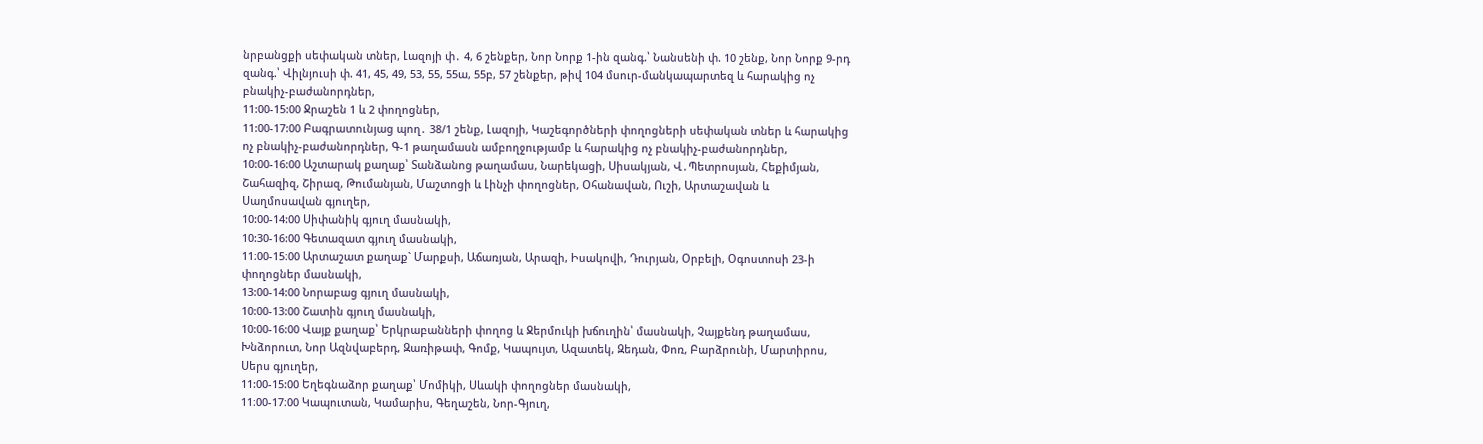նրբանցքի սեփական տներ, Լազոյի փ․ 4, 6 շենքեր, Նոր Նորք 1-ին զանգ.՝ Նանսենի փ. 10 շենք, Նոր Նորք 9-րդ զանգ.՝ Վիլնյուսի փ. 41, 45, 49, 53, 55, 55ա, 55բ, 57 շենքեր, թիվ 104 մսուր-մանկապարտեզ և հարակից ոչ բնակիչ-բաժանորդներ,
11:00-15:00 Ջրաշեն 1 և 2 փողոցներ,
11:00-17:00 Բագրատունյաց պող․ 38/1 շենք, Լազոյի, Կաշեգործների փողոցների սեփական տներ և հարակից ոչ բնակիչ-բաժանորդներ, Գ-1 թաղամասն ամբողջությամբ և հարակից ոչ բնակիչ-բաժանորդներ,
10:00-16:00 Աշտարակ քաղաք՝ Տանձանոց թաղամաս, Նարեկացի, Սիսակյան, Վ․Պետրոսյան, Հեքիմյան, Շահազիզ, Շիրազ, Թումանյան, Մաշտոցի և Լինչի փողոցներ, Օհանավան, Ուշի, Արտաշավան և Սաղմոսավան գյուղեր,
10:00-14:00 Սիփանիկ գյուղ մասնակի,
10:30-16:00 Գետազատ գյուղ մասնակի,
11։00-15։00 Արտաշատ քաղաք` Մարքսի, Աճառյան, Արազի, Իսակովի, Դուրյան, Օրբելի, Օգոստոսի 23-ի փողոցներ մասնակի,
13:00-14:00 Նորաբաց գյուղ մասնակի,
10:00-13:00 Շատին գյուղ մասնակի,
10:00-16:00 Վայք քաղաք՝ Երկրաբանների փողոց և Ջերմուկի խճուղին՝ մասնակի, Չայքենդ թաղամաս, Խնձորուտ, Նոր Ազնվաբերդ, Զառիթափ, Գոմք, Կապույտ, Ազատեկ, Զեդան, Փոռ, Բարձրունի, Մարտիրոս, Սերս գյուղեր,
11:00-15:00 Եղեգնաձոր քաղաք՝ Մոմիկի, Սևակի փողոցներ մասնակի,
11։00-17։00 Կապուտան, Կամարիս, Գեղաշեն, Նոր-Գյուղ,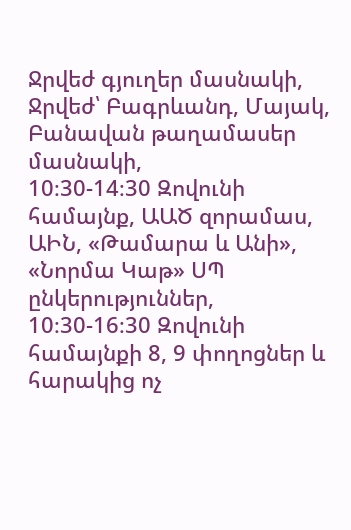Ջրվեժ գյուղեր մասնակի, Ջրվեժ՝ Բագրևանդ, Մայակ, Բանավան թաղամասեր մասնակի,
10։30-14։30 Զովունի համայնք, ԱԱԾ զորամաս, ԱԻՆ, «Թամարա և Անի», «Նորմա Կաթ» ՍՊ ընկերություններ,
10։30-16։30 Զովունի համայնքի 8, 9 փողոցներ և հարակից ոչ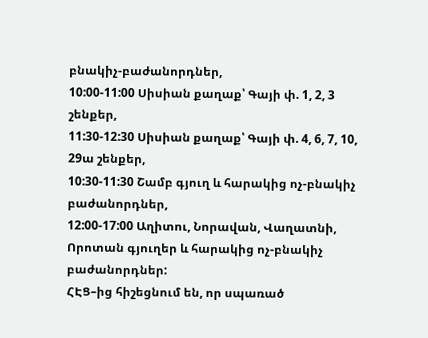բնակիչ-բաժանորդներ,
10:00-11:00 Սիսիան քաղաք՝ Գայի փ. 1, 2, 3 շենքեր,
11:30-12:30 Սիսիան քաղաք՝ Գայի փ. 4, 6, 7, 10, 29ա շենքեր,
10:30-11:30 Շամբ գյուղ և հարակից ոչ-բնակիչ բաժանորդներ,
12:00-17:00 Աղիտու, Նորավան, Վաղատնի, Որոտան գյուղեր և հարակից ոչ-բնակիչ բաժանորդներ:
ՀԷՑ–ից հիշեցնում են, որ սպառած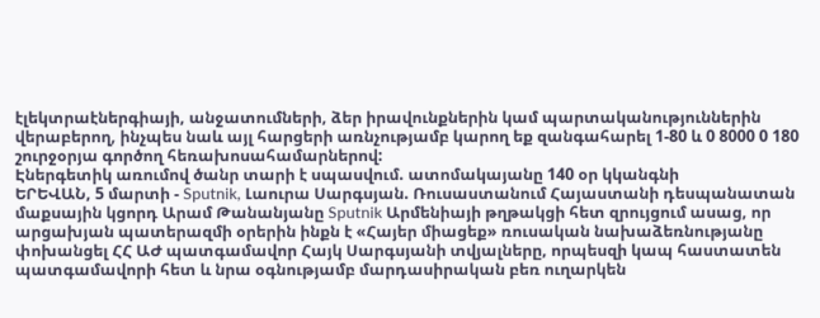էլեկտրաէներգիայի, անջատումների, ձեր իրավունքներին կամ պարտականություններին վերաբերող, ինչպես նաև այլ հարցերի առնչությամբ կարող եք զանգահարել 1-80 և 0 8000 0 180 շուրջօրյա գործող հեռախոսահամարներով:
Էներգետիկ առումով ծանր տարի է սպասվում. ատոմակայանը 140 օր կկանգնի
ԵՐԵՎԱՆ, 5 մարտի - Sputnik, Լաուրա Սարգսյան. Ռուսաստանում Հայաստանի դեսպանատան մաքսային կցորդ Արամ Թանանյանը Sputnik Արմենիայի թղթակցի հետ զրույցում ասաց, որ արցախյան պատերազմի օրերին ինքն է «Հայեր միացեք» ռուսական նախաձեռնությանը փոխանցել ՀՀ ԱԺ պատգամավոր Հայկ Սարգսյանի տվյալները, որպեսզի կապ հաստատեն պատգամավորի հետ և նրա օգնությամբ մարդասիրական բեռ ուղարկեն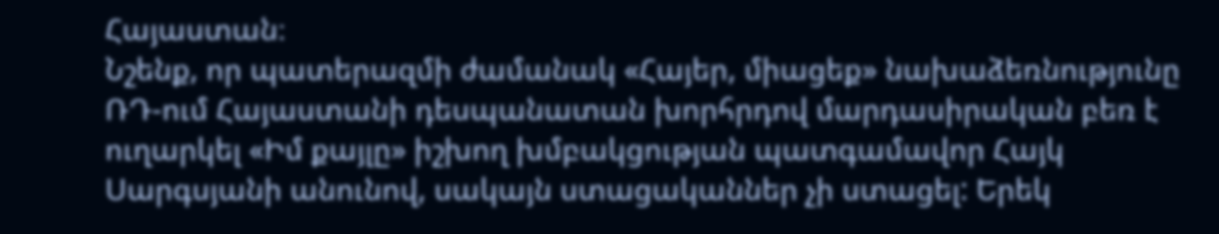Հայաստան։
Նշենք, որ պատերազմի ժամանակ «Հայեր, միացեք» նախաձեռնությունը ՌԴ-ում Հայաստանի դեսպանատան խորհրդով մարդասիրական բեռ է ուղարկել «Իմ քայլը» իշխող խմբակցության պատգամավոր Հայկ Սարգսյանի անունով, սակայն ստացականներ չի ստացել: Երեկ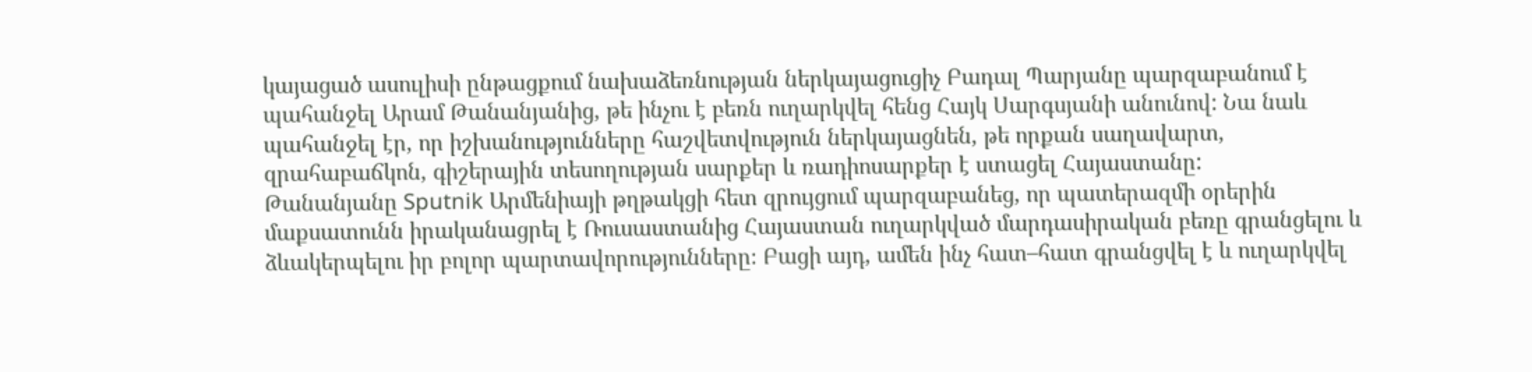կայացած ասուլիսի ընթացքում նախաձեռնության ներկայացուցիչ Բադալ Պարյանը պարզաբանում է պահանջել Արամ Թանանյանից, թե ինչու է բեռն ուղարկվել հենց Հայկ Սարգսյանի անունով: Նա նաև պահանջել էր, որ իշխանությունները հաշվետվություն ներկայացնեն, թե որքան սաղավարտ, զրահաբաճկոն, գիշերային տեսողության սարքեր և ռադիոսարքեր է ստացել Հայաստանը:
Թանանյանը Sputnik Արմենիայի թղթակցի հետ զրույցում պարզաբանեց, որ պատերազմի օրերին մաքսատունն իրականացրել է Ռուսաստանից Հայաստան ուղարկված մարդասիրական բեռը գրանցելու և ձևակերպելու իր բոլոր պարտավորությունները։ Բացի այդ, ամեն ինչ հատ–հատ գրանցվել է և ուղարկվել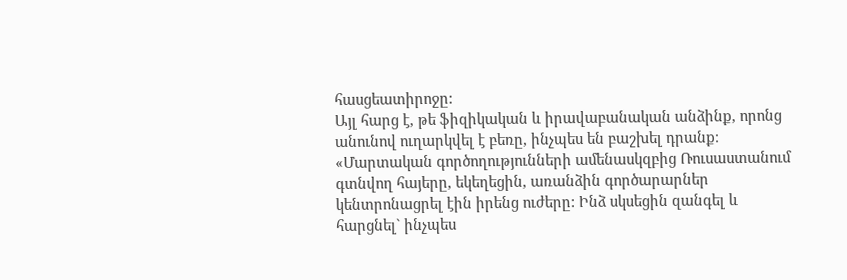հասցեատիրոջը:
Այլ հարց է, թե ֆիզիկական և իրավաբանական անձինք, որոնց անունով ուղարկվել է բեռը, ինչպես են բաշխել դրանք։
«Մարտական գործողությունների ամենասկզբից Ռուսաստանում գտնվող հայերը, եկեղեցին, առանձին գործարարներ կենտրոնացրել էին իրենց ուժերը: Ինձ սկսեցին զանգել և հարցնել` ինչպես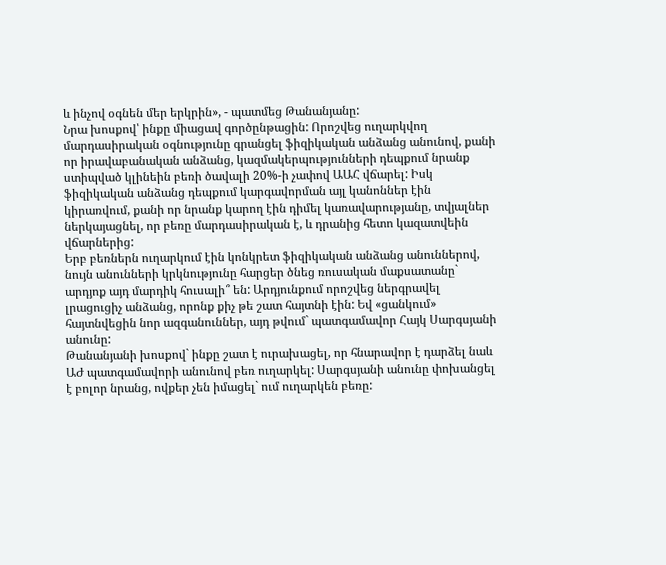և ինչով օգնեն մեր երկրին», - պատմեց Թանանյանը:
Նրա խոսքով՝ ինքը միացավ գործընթացին: Որոշվեց ուղարկվող մարդասիրական օգնությունը գրանցել ֆիզիկական անձանց անունով, քանի որ իրավաբանական անձանց, կազմակերպությունների դեպքում նրանք ստիպված կլինեին բեռի ծավալի 20%-ի չափով ԱԱՀ վճարել: Իսկ ֆիզիկական անձանց դեպքում կարգավորման այլ կանոններ էին կիրառվում, քանի որ նրանք կարող էին դիմել կառավարությանը, տվյալներ ներկայացնել, որ բեռը մարդասիրական է, և դրանից հետո կազատվեին վճարներից:
Երբ բեռներն ուղարկում էին կոնկրետ ֆիզիկական անձանց անուններով, նույն անունների կրկնությունը հարցեր ծնեց ռուսական մաքսատանը` արդյոք այդ մարդիկ հուսալի՞ են: Արդյունքում որոշվեց ներգրավել լրացուցիչ անձանց, որոնք քիչ թե շատ հայտնի էին: Եվ «ցանկում» հայտնվեցին նոր ազգանուններ, այդ թվում` պատգամավոր Հայկ Սարգսյանի անունը:
Թանանյանի խոսքով` ինքը շատ է ուրախացել, որ հնարավոր է դարձել նաև ԱԺ պատգամավորի անունով բեռ ուղարկել: Սարգսյանի անունը փոխանցել է բոլոր նրանց, ովքեր չեն իմացել` ում ուղարկեն բեռը: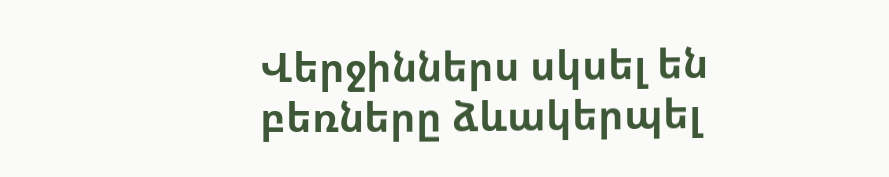Վերջիններս սկսել են բեռները ձևակերպել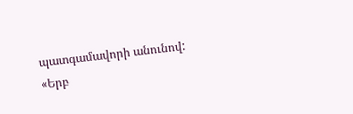պատգամավորի անունով:
«Երբ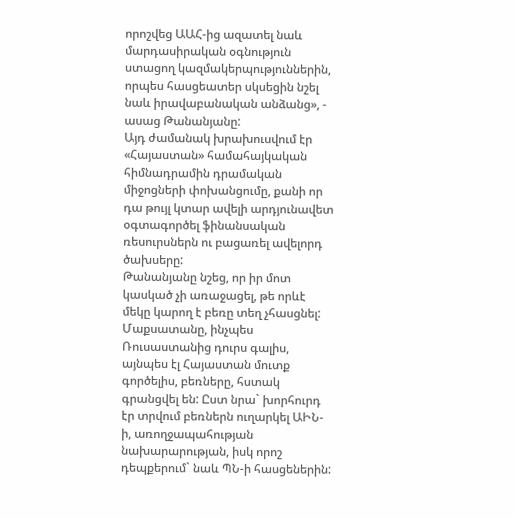որոշվեց ԱԱՀ-ից ազատել նաև մարդասիրական օգնություն ստացող կազմակերպություններին, որպես հասցեատեր սկսեցին նշել նաև իրավաբանական անձանց», - ասաց Թանանյանը:
Այդ ժամանակ խրախուսվում էր «Հայաստան» համահայկական հիմնադրամին դրամական միջոցների փոխանցումը, քանի որ դա թույլ կտար ավելի արդյունավետ օգտագործել ֆինանսական ռեսուրսներն ու բացառել ավելորդ ծախսերը:
Թանանյանը նշեց, որ իր մոտ կասկած չի առաջացել, թե որևէ մեկը կարող է բեռը տեղ չհասցնել: Մաքսատանը, ինչպես Ռուսաստանից դուրս գալիս, այնպես էլ Հայաստան մուտք գործելիս, բեռները, հստակ գրանցվել են: Ըստ նրա` խորհուրդ էր տրվում բեռներն ուղարկել ԱԻՆ-ի, առողջապահության նախարարության, իսկ որոշ դեպքերում` նաև ՊՆ-ի հասցեներին: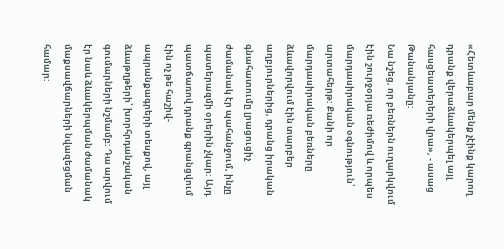«Հետևաբար մենք չէինք կարող դրանք վերաձևակերպել այլ հասցեատերերի վրա», - ասաց Թանանյանը:
Նա նշեց, որ բեռներն ուղարկվում էին շուրջօրյա ռեժիմով և որպես մարդասիրական օգնություն՝ արտահերթ: Քանի որ մարդասիրական բեռները ձևավորվում էին տարբեր աղբյուրներից, դրանց իրական գնահատումը լրացուցիչ ժամանակ էր պահանջում, ինչը պատերազմի օրերին չկար: Այդ պատճառով դրանք գրանցվում էին ոչ թե հաշիվ-ապրանքագրերի տեսքով, այլ ձևաթղթերի՝ խորհրդանշական գումարների նշմամբ: Դա արվում էր նաև ձևակերպման ժամանակ մաքսավճարների նվազեցման համար: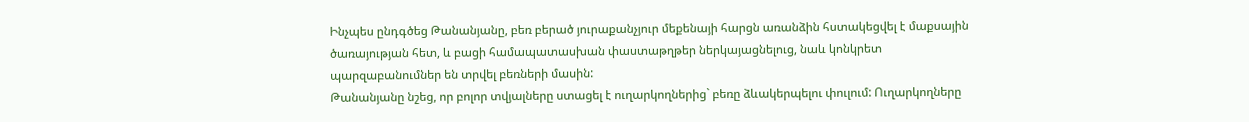Ինչպես ընդգծեց Թանանյանը, բեռ բերած յուրաքանչյուր մեքենայի հարցն առանձին հստակեցվել է մաքսային ծառայության հետ, և բացի համապատասխան փաստաթղթեր ներկայացնելուց, նաև կոնկրետ պարզաբանումներ են տրվել բեռների մասին:
Թանանյանը նշեց, որ բոլոր տվյալները ստացել է ուղարկողներից` բեռը ձևակերպելու փուլում: Ուղարկողները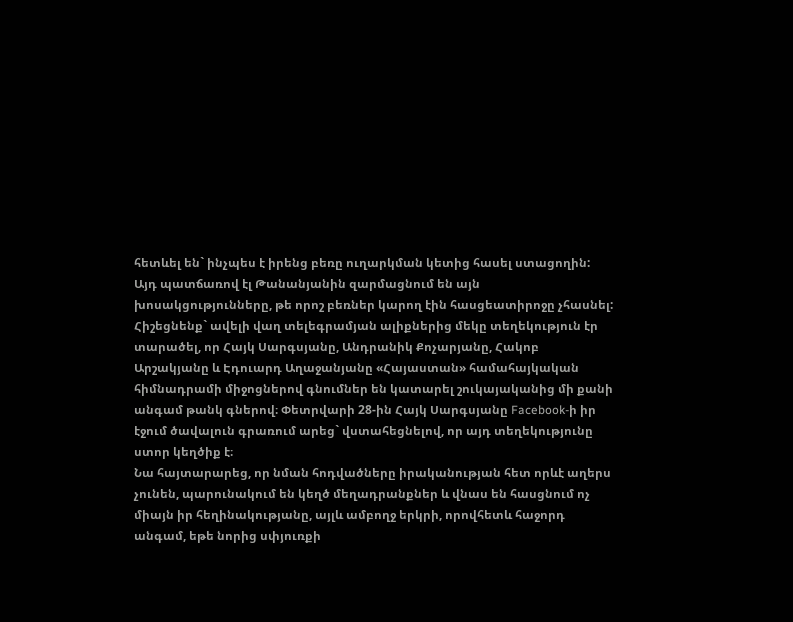հետևել են` ինչպես է իրենց բեռը ուղարկման կետից հասել ստացողին: Այդ պատճառով էլ Թանանյանին զարմացնում են այն խոսակցությունները, թե որոշ բեռներ կարող էին հասցեատիրոջը չհասնել:
Հիշեցնենք` ավելի վաղ տելեգրամյան ալիքներից մեկը տեղեկություն էր տարածել, որ Հայկ Սարգսյանը, Անդրանիկ Քոչարյանը, Հակոբ Արշակյանը և Էդուարդ Աղաջանյանը «Հայաստան» համահայկական հիմնադրամի միջոցներով գնումներ են կատարել շուկայականից մի քանի անգամ թանկ գներով։ Փետրվարի 28-ին Հայկ Սարգսյանը Facebook-ի իր էջում ծավալուն գրառում արեց` վստահեցնելով, որ այդ տեղեկությունը ստոր կեղծիք է։
Նա հայտարարեց, որ նման հոդվածները իրականության հետ որևէ աղերս չունեն, պարունակում են կեղծ մեղադրանքներ և վնաս են հասցնում ոչ միայն իր հեղինակությանը, այլև ամբողջ երկրի, որովհետև հաջորդ անգամ, եթե նորից սփյուռքի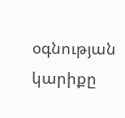օգնության կարիքը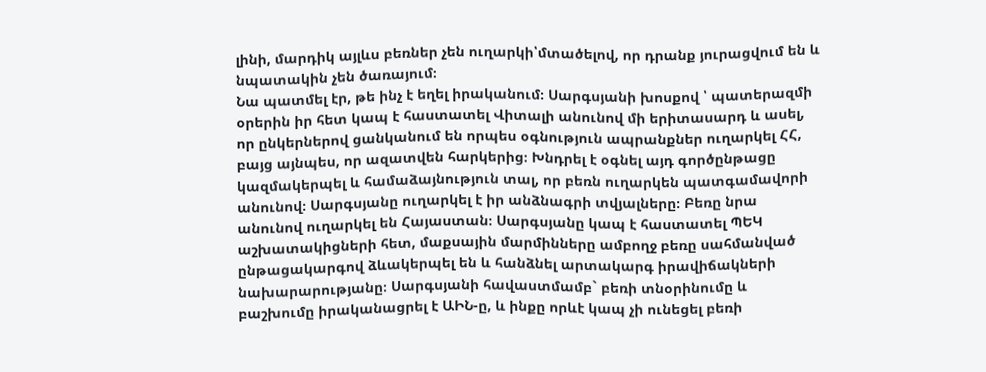լինի, մարդիկ այլևս բեռներ չեն ուղարկի՝մտածելով, որ դրանք յուրացվում են և նպատակին չեն ծառայում։
Նա պատմել էր, թե ինչ է եղել իրականում։ Սարգսյանի խոսքով ՝ պատերազմի օրերին իր հետ կապ է հաստատել Վիտալի անունով մի երիտասարդ և ասել, որ ընկերներով ցանկանում են որպես օգնություն ապրանքներ ուղարկել ՀՀ, բայց այնպես, որ ազատվեն հարկերից։ Խնդրել է օգնել այդ գործընթացը կազմակերպել և համաձայնություն տալ, որ բեռն ուղարկեն պատգամավորի անունով։ Սարգսյանը ուղարկել է իր անձնագրի տվյալները։ Բեռը նրա անունով ուղարկել են Հայաստան։ Սարգսյանը կապ է հաստատել ՊԵԿ աշխատակիցների հետ, մաքսային մարմինները ամբողջ բեռը սահմանված ընթացակարգով ձևակերպել են և հանձնել արտակարգ իրավիճակների նախարարությանը։ Սարգսյանի հավաստմամբ` բեռի տնօրինումը և բաշխումը իրականացրել է ԱԻՆ-ը, և ինքը որևէ կապ չի ունեցել բեռի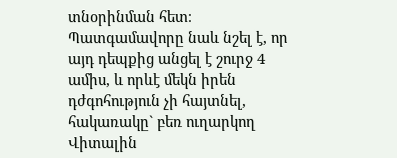տնօրինման հետ։
Պատգամավորը նաև նշել է, որ այդ դեպքից անցել է շուրջ 4 ամիս, և որևէ մեկն իրեն դժգոհություն չի հայտնել, հակառակը` բեռ ուղարկող Վիտալին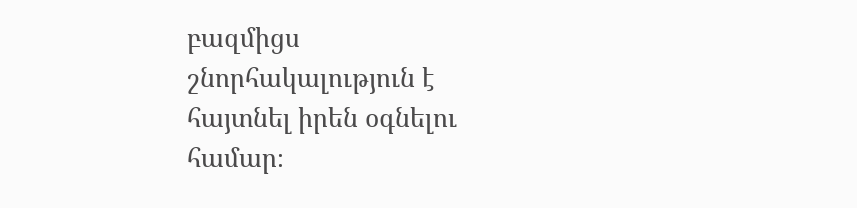բազմիցս շնորհակալություն է հայտնել իրեն օգնելու համար։